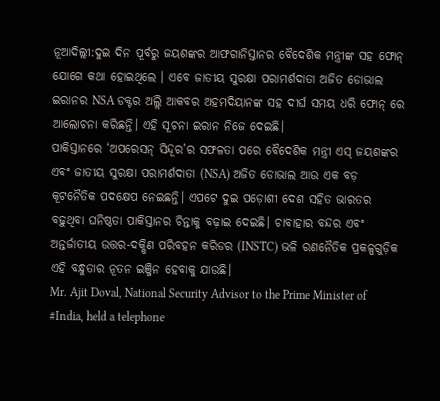ନୂଆଦିଲ୍ଲୀ:ଦୁଇ ଦିନ ପୂର୍ବରୁ ଜୟଶଙ୍କର ଆଫଗାନିସ୍ତାନର ବୈଦେଶିକ ମନ୍ତ୍ରୀଙ୍କ ସହ ଫୋନ୍ ଯୋଗେ କଥା ହୋଇଥିଲେ । ଏବେ ଜାତୀୟ ସୁରକ୍ଷା ପରାମର୍ଶଦାତା ଅଜିତ ଡୋଭାଲ ଇରାନର NSA ଡକ୍ଟର ଅଲ୍ଲି ଆକବର ଅହମଦିୟାନଙ୍କ ସହ ଦୀର୍ଘ ସମୟ ଧରି ଫୋନ୍ ରେ ଆଲୋଚନା କରିଛନ୍ତି। ଏହି ସୂଚନା ଇରାନ ନିଜେ ଦେଇଛି।
ପାକିସ୍ତାନରେ ‘ଅପରେସନ୍ ସିନ୍ଦୂର’ର ସଫଳତା ପରେ ବୈଦେଶିକ ମନ୍ତ୍ରୀ ଏସ୍ ଜୟଶଙ୍କର ଏବଂ ଜାତୀୟ ସୁରକ୍ଷା ପରାମର୍ଶଦାତା (NSA) ଅଜିତ ଡୋଭାଲ ଆଉ ଏକ ବଡ଼ କୂଟନୈତିକ ପଦକ୍ଷେପ ନେଇଛନ୍ତି। ଏପଟେ ଦୁଇ ପଡ଼ୋଶୀ ଦେଶ ସହିତ ଭାରତର ବଢ଼ୁଥିବା ଘନିଷ୍ଠତା ପାକିସ୍ତାନର ଚିନ୍ତାକୁ ବଢ଼ାଇ ଦେଇଛି। ଚାବାହାର ବନ୍ଦର ଏବଂ ଅନ୍ତର୍ଜାତୀୟ ଉତ୍ତର-ଦକ୍ଷିଣ ପରିବହନ କରିଡର (INSTC) ଭଳି ରଣନୈତିକ ପ୍ରକଳ୍ପଗୁଡ଼ିକ ଏହି ବନ୍ଧୁତାର ନୂତନ ଇଞ୍ଜିନ ହେବାକୁ ଯାଉଛି।
Mr. Ajit Doval, National Security Advisor to the Prime Minister of #India, held a telephone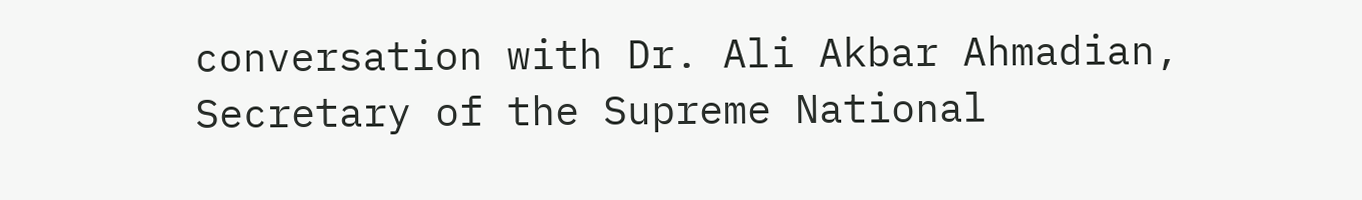conversation with Dr. Ali Akbar Ahmadian, Secretary of the Supreme National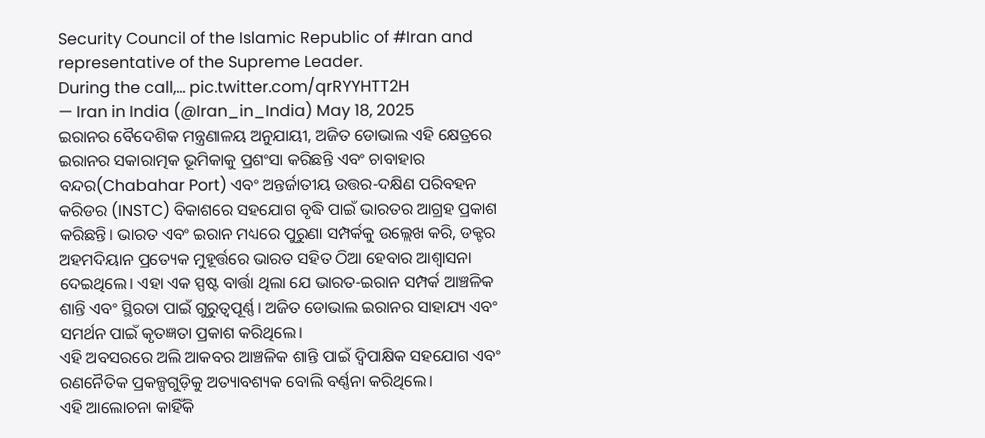Security Council of the Islamic Republic of #Iran and representative of the Supreme Leader.
During the call,… pic.twitter.com/qrRYYHTT2H
— Iran in India (@Iran_in_India) May 18, 2025
ଇରାନର ବୈଦେଶିକ ମନ୍ତ୍ରଣାଳୟ ଅନୁଯାୟୀ, ଅଜିତ ଡୋଭାଲ ଏହି କ୍ଷେତ୍ରରେ ଇରାନର ସକାରାତ୍ମକ ଭୂମିକାକୁ ପ୍ରଶଂସା କରିଛନ୍ତି ଏବଂ ଚାବାହାର ବନ୍ଦର(Chabahar Port) ଏବଂ ଅନ୍ତର୍ଜାତୀୟ ଉତ୍ତର-ଦକ୍ଷିଣ ପରିବହନ କରିଡର (INSTC) ବିକାଶରେ ସହଯୋଗ ବୃଦ୍ଧି ପାଇଁ ଭାରତର ଆଗ୍ରହ ପ୍ରକାଶ କରିଛନ୍ତି। ଭାରତ ଏବଂ ଇରାନ ମଧ୍ୟରେ ପୁରୁଣା ସମ୍ପର୍କକୁ ଉଲ୍ଲେଖ କରି, ଡକ୍ଟର ଅହମଦିୟାନ ପ୍ରତ୍ୟେକ ମୁହୂର୍ତ୍ତରେ ଭାରତ ସହିତ ଠିଆ ହେବାର ଆଶ୍ୱାସନା ଦେଇଥିଲେ। ଏହା ଏକ ସ୍ପଷ୍ଟ ବାର୍ତ୍ତା ଥିଲା ଯେ ଭାରତ-ଇରାନ ସମ୍ପର୍କ ଆଞ୍ଚଳିକ ଶାନ୍ତି ଏବଂ ସ୍ଥିରତା ପାଇଁ ଗୁରୁତ୍ୱପୂର୍ଣ୍ଣ। ଅଜିତ ଡୋଭାଲ ଇରାନର ସାହାଯ୍ୟ ଏବଂ ସମର୍ଥନ ପାଇଁ କୃତଜ୍ଞତା ପ୍ରକାଶ କରିଥିଲେ।
ଏହି ଅବସରରେ ଅଲି ଆକବର ଆଞ୍ଚଳିକ ଶାନ୍ତି ପାଇଁ ଦ୍ୱିପାକ୍ଷିକ ସହଯୋଗ ଏବଂ ରଣନୈତିକ ପ୍ରକଳ୍ପଗୁଡ଼ିକୁ ଅତ୍ୟାବଶ୍ୟକ ବୋଲି ବର୍ଣ୍ଣନା କରିଥିଲେ।
ଏହି ଆଲୋଚନା କାହିଁକି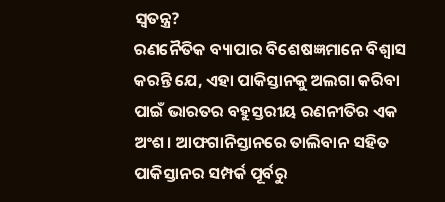ସ୍ୱତନ୍ତ୍ର?
ରଣନୈତିକ ବ୍ୟାପାର ବିଶେଷଜ୍ଞମାନେ ବିଶ୍ୱାସ କରନ୍ତି ଯେ, ଏହା ପାକିସ୍ତାନକୁ ଅଲଗା କରିବା ପାଇଁ ଭାରତର ବହୁସ୍ତରୀୟ ରଣନୀତିର ଏକ ଅଂଶ। ଆଫଗାନିସ୍ତାନରେ ତାଲିବାନ ସହିତ ପାକିସ୍ତାନର ସମ୍ପର୍କ ପୂର୍ବରୁ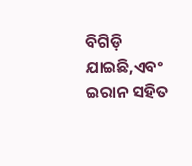ବିଗିଡ଼ି ଯାଇଛି,ଏବଂ ଇରାନ ସହିତ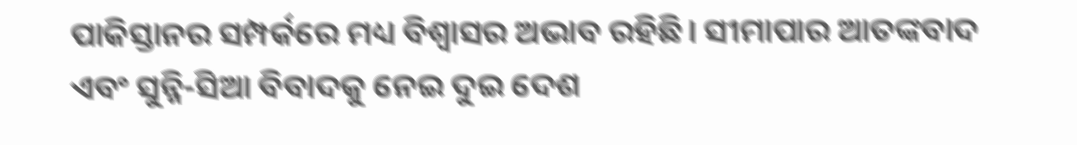ପାକିସ୍ତାନର ସମ୍ପର୍କରେ ମଧ୍ୟ ବିଶ୍ୱାସର ଅଭାବ ରହିଛି। ସୀମାପାର ଆତଙ୍କବାଦ ଏବଂ ସୁନ୍ନି-ସିଆ ବିବାଦକୁ ନେଇ ଦୁଇ ଦେଶ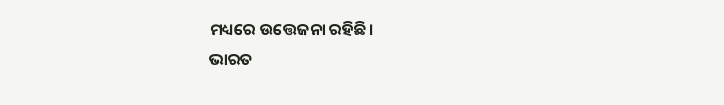ମଧ୍ୟରେ ଉତ୍ତେଜନା ରହିଛି।
ଭାରତ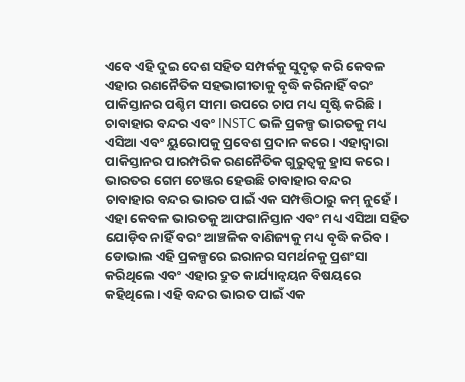ଏବେ ଏହି ଦୁଇ ଦେଶ ସହିତ ସମ୍ପର୍କକୁ ସୁଦୃଢ଼ କରି କେବଳ ଏହାର ରଣନୈତିକ ସହଭାଗୀତାକୁ ବୃଦ୍ଧି କରିନାହିଁ ବରଂ ପାକିସ୍ତାନର ପଶ୍ଚିମ ସୀମା ଉପରେ ଚାପ ମଧ୍ୟ ସୃଷ୍ଟି କରିଛି। ଚାବାହାର ବନ୍ଦର ଏବଂ INSTC ଭଳି ପ୍ରକଳ୍ପ ଭାରତକୁ ମଧ୍ୟ ଏସିଆ ଏବଂ ୟୁରୋପକୁ ପ୍ରବେଶ ପ୍ରଦାନ କରେ। ଏହାଦ୍ବାରା ପାକିସ୍ତାନର ପାରମ୍ପରିକ ରଣନୈତିକ ଗୁରୁତ୍ୱକୁ ହ୍ରାସ କରେ।
ଭାରତର ଗେମ ଚେଞ୍ଜର ହେଉଛି ଚାବାହାର ବନ୍ଦର
ଚାବାହାର ବନ୍ଦର ଭାରତ ପାଇଁ ଏକ ସମ୍ପତ୍ତିଠାରୁ କମ୍ ନୁହେଁ। ଏହା କେବଳ ଭାରତକୁ ଆଫଗାନିସ୍ତାନ ଏବଂ ମଧ୍ୟ ଏସିଆ ସହିତ ଯୋଡ଼ିବ ନାହିଁ ବରଂ ଆଞ୍ଚଳିକ ବାଣିଜ୍ୟକୁ ମଧ୍ୟ ବୃଦ୍ଧି କରିବ। ଡୋଭାଲ ଏହି ପ୍ରକଳ୍ପରେ ଇରାନର ସମର୍ଥନକୁ ପ୍ରଶଂସା କରିଥିଲେ ଏବଂ ଏହାର ଦ୍ରୁତ କାର୍ଯ୍ୟାନ୍ୱୟନ ବିଷୟରେ କହିଥିଲେ। ଏହି ବନ୍ଦର ଭାରତ ପାଇଁ ଏକ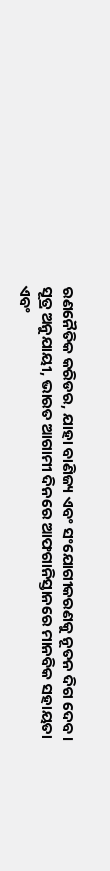ରଣନୈତିକ କରିଡର, ଯାହା ବାଣିଜ୍ୟ ଏବଂ ସଂଯୋଗୀକରଣକୁ ନୂତନ ଦିଗ ଦେବ।
ସୂତ୍ର ଅନୁଯାୟୀ, ଭାରତ ଆଗାମୀ ଦିନରେ ଆଫଗାନିସ୍ତାନରେ ମାନବିକ ସହାୟତା ଏବଂ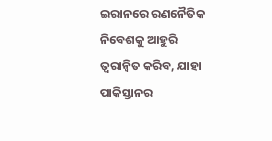ଇରାନରେ ରଣନୈତିକ ନିବେଶକୁ ଆହୁରି ତ୍ୱରାନ୍ୱିତ କରିବ, ଯାହା ପାକିସ୍ତାନର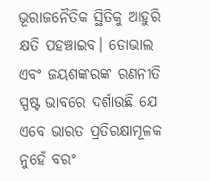ଭୂରାଜନୈତିକ ସ୍ଥିତିକୁ ଆହୁରି କ୍ଷତି ପହଞ୍ଚାଇବ। ଡୋଭାଲ ଏବଂ ଜୟଶଙ୍କରଙ୍କ ରଣନୀତି ସ୍ପଷ୍ଟ ଭାବରେ ଦର୍ଶାଉଛି ଯେ ଏବେ ଭାରତ ପ୍ରତିରକ୍ଷାମୂଳକ ନୁହେଁ ବରଂ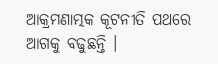ଆକ୍ରମଣାତ୍ମକ କୂଟନୀତି ପଥରେ ଆଗକୁ ବଢୁଛନ୍ତି ।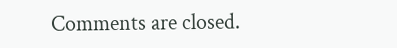Comments are closed.